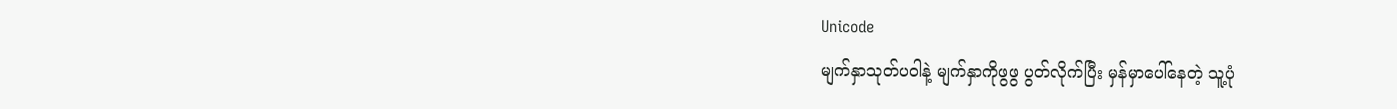Unicode
မျက်နှာသုတ်ပဝါနဲ့ မျက်နှာကိုဖွဖွ ပွတ်လိုက်ပြီး မှန်မှာပေါ်နေတဲ့ သူ့ပုံ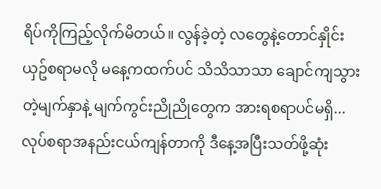ရိပ်ကိုကြည့်လိုက်မိတယ်။ လွန်ခဲ့တဲ့ လတွေနဲ့တောင်နှိုင်းယှဥ်စရာမလို မနေ့ကထက်ပင် သိသိသာသာ ချောင်ကျသွားတဲ့မျက်နှာနဲ့ မျက်ကွင်းညိုညိုတွေက အားရစရာပင်မရှိ...
လုပ်စရာအနည်းငယ်ကျန်တာကို ဒီနေ့အပြီးသတ်ဖို့ဆုံး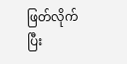ဖြတ်လိုက်ပြီး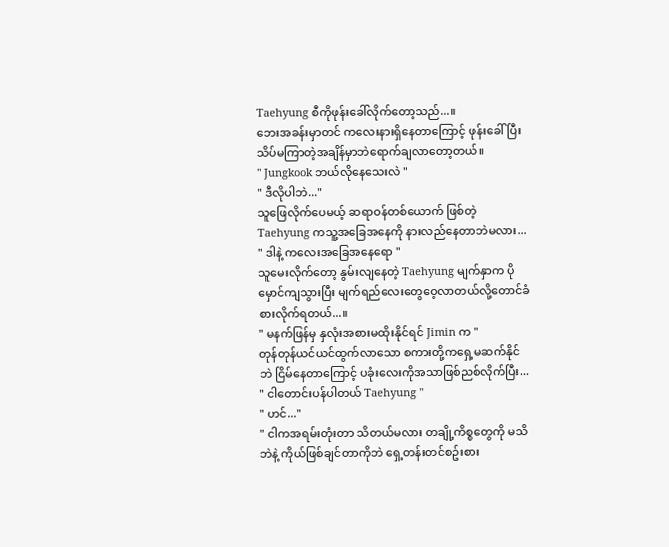Taehyung စီကိုဖုန်းခေါ်လိုက်တော့သည်...။
ဘေးအခန်းမှာတင် ကလေးနားရှိနေတာကြောင့် ဖုန်းခေါ်ပြီးသိပ်မကြာတဲ့အချိန်မှာဘဲရောက်ချလာတော့တယ်။
" Jungkook ဘယ်လိုနေသေးလဲ "
" ဒီလိုပါဘဲ..."
သူဖြေလိုက်ပေမယ့် ဆရာဝန်တစ်ယောက် ဖြစ်တဲ့ Taehyung ကသူ့အခြေအနေကို နားလည်နေတာဘဲမလား...
" ဒါနဲ့ ကလေးအခြေအနေရော "
သူမေးလိုက်တော့ နွမ်းလျနေတဲ့ Taehyung မျက်နှာက ပိုမှောင်ကျသွားပြီး မျက်ရည်လေးတွေဝေ့လာတယ်လို့တောင်ခံစားလိုက်ရတယ်...။
" မနက်ဖြန်မှ နှလုံးအစားမထိုးနိုင်ရင် Jimin က "
တုန်တုန်ယင်ယင်ထွက်လာသော စကားတို့ကရှေ့မဆက်နိုင်ဘဲ ငြိမ်နေတာကြောင့် ပခုံးလေးကိုအသာဖြစ်ညစ်လိုက်ပြီး...
" ငါတောင်းပန်ပါတယ် Taehyung "
" ဟင်..."
" ငါကအရမ်းတုံးတာ သိတယ်မလား တချို့ကိစ္စတွေကို မသိဘဲနဲ့ ကိုယ်ဖြစ်ချင်တာကိုဘဲ ရှေ့တန်းတင်စဥ်းစား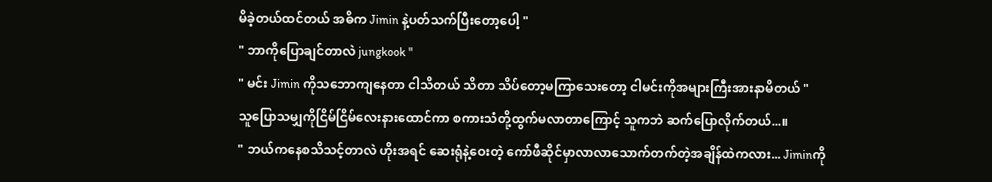မိခဲ့တယ်ထင်တယ် အဓိက Jimin နဲ့ပတ်သက်ပြီးတော့ပေါ့ "
" ဘာကိုပြောချင်တာလဲ jungkook "
" မင်း Jimin ကိုသဘောကျနေတာ ငါသိတယ် သိတာ သိပ်တော့မကြာသေးတော့ ငါမင်းကိုအများကြီးအားနာမိတယ် "
သူပြောသမျှကိုငြိမ်ငြိမ်လေးနားထောင်ကာ စကားသံတို့ထွက်မလာတာကြောင့် သူကဘဲ ဆက်ပြောလိုက်တယ်...။
" ဘယ်ကနေစသိသင့်တာလဲ ဟိုးအရင် ဆေးရုံနဲ့ဝေးတဲ့ ကော်ဖီဆိုင်မှာလာလာသောက်တက်တဲ့အချိန်ထဲကလား... Jiminကို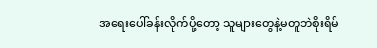အရေးပေါ်ခန်းလိုက်ပို့တော့ သူများတွေနဲ့မတူဘဲစိုးရိမ်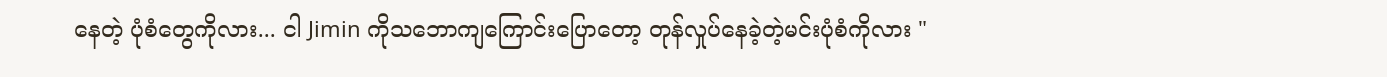နေတဲ့ ပုံစံတွေကိုလား... ငါ Jimin ကိုသဘောကျကြောင်းပြောတော့ တုန်လှုပ်နေခဲ့တဲ့မင်းပုံစံကိုလား "